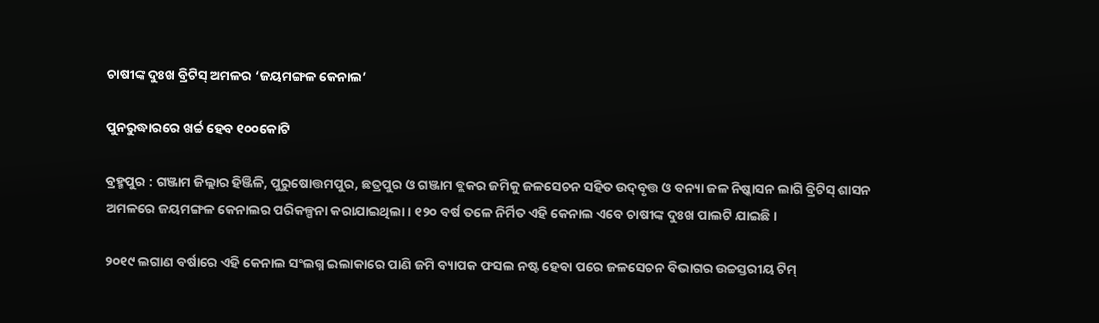ଚାଷୀଙ୍କ ଦୁଃଖ ବ୍ରିଟିସ୍‌ ଅମଳର ‘ଜୟମଙ୍ଗଳ କେନାଲ’

ପୁନରୁଦ୍ଧାରରେ ଖର୍ଚ୍ଚ ହେବ ୧୦୦କୋଟି

ବ୍ରହ୍ମପୁର : ଗଞ୍ଜାମ ଜିଲ୍ଲାର ହିଞ୍ଜିଳି, ପୁରୁ‌ଷୋତ୍ତମପୁର, ଛତ୍ରପୁର ଓ ଗଞ୍ଜାମ ବ୍ଲକର ଜମିକୁ ଜଳସେଚନ ସହିତ ଉଦ୍‌ବୃତ୍ତ ଓ ବନ୍ୟା ଜଳ ନିଷ୍କାସନ ଲାଗି ବ୍ରିଟିସ୍‌ ଶାସନ ଅମଳରେ ଜୟମଙ୍ଗଳ କେନାଲର ପରିକଳ୍ପନା କରାଯାଇଥିଲା। ୧୨୦ ବର୍ଷ ତଳେ ନିର୍ମିତ ଏହି କେନାଲ ଏବେ ଚାଷୀଙ୍କ ଦୁଃଖ ପାଲଟି ଯାଇଛି।

୨୦୧୯ ଲଗାଣ ବର୍ଷାରେ ଏହି କେନାଲ ସଂଲଗ୍ନ ଇଲାକାରେ ପାଣି ଜମି ବ୍ୟାପକ ଫସଲ ନଷ୍ଟ ହେବା ପରେ ଜଳସେଚନ ବିଭାଗର ଉଚ୍ଚସ୍ତରୀୟ ଟିମ୍‌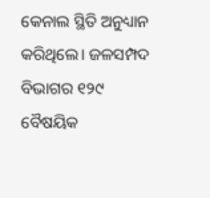କେନାଲ ସ୍ଥିତି ଅନୁଧ୍ୟାନ କରିଥିଲେ। ଜଳସମ୍ପଦ ବିଭାଗର ୧୨୯ ବୈଷୟିକ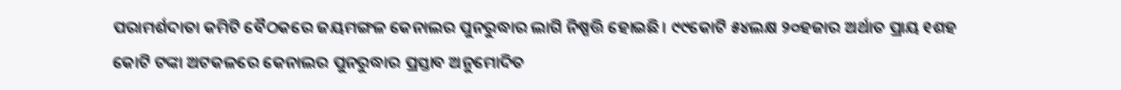ପରାମର୍ଶଦାତା କମିଟି ବୈଠକରେ ଜୟମଙ୍ଗଳ କେନାଲର ପୁନରୁଦ୍ଧାର ଲାଗି ନିଷ୍ପତ୍ତି ହୋଇଛି। ୯୯କୋଟି ୫୪ଲକ୍ଷ ୨୦ହଜାର ଅର୍ଥାତ ପ୍ରାୟ ୧ଶହ କୋଟି ଟଙ୍କା ଅଟକଳରେ କେନାଲର ପୁନରୁଦ୍ଧାର ପ୍ରସ୍ତାବ ଅନୁମୋଦିତ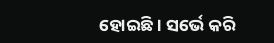ହୋଇଛି। ସର୍ଭେ କରି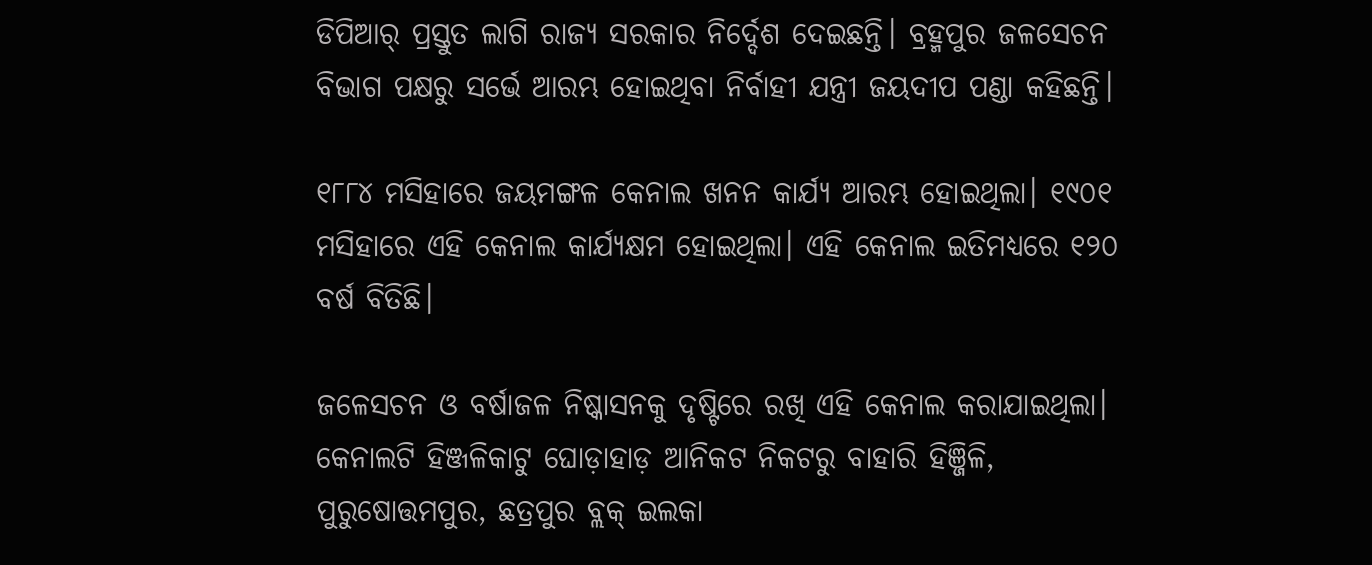ଡିପିଆର୍‌ ପ୍ରସ୍ତୁତ ଲାଗି ରାଜ୍ୟ ସରକାର ନିର୍ଦ୍ଦେଶ ଦେଇଛନ୍ତି। ବ୍ରହ୍ମପୁର ଜଳସେଚନ ବିଭାଗ ପକ୍ଷରୁ ସର୍ଭେ ଆରମ୍ଭ ହୋଇଥିବା ନିର୍ବାହୀ ଯନ୍ତ୍ରୀ ଜୟଦୀପ ପଣ୍ଡା କହିଛନ୍ତି।

୧୮୮୪ ମସିହାରେ ଜୟମଙ୍ଗଳ କେନାଲ ଖନନ କାର୍ଯ୍ୟ ଆରମ୍ଭ ହୋଇଥିଲା। ୧୯୦୧ ମସିହାରେ ଏହି କେନାଲ କାର୍ଯ୍ୟକ୍ଷମ‌ ହୋଇଥିଲା। ଏହି କେନାଲ ଇତିମଧ୍ୟରେ ୧୨୦ ବର୍ଷ ବିତିଛି।

ଜଳ‌େସଚନ ଓ ବର୍ଷାଜଳ ନିଷ୍କାସନକୁ ଦୃଷ୍ଟିରେ ରଖି ଏହି କେନାଲ କରାଯାଇଥିଲା। କେନାଲଟି ହିଞ୍ଜଳିକାଟୁ ଘୋଡ଼ାହାଡ଼ ଆନିକଟ ନିକଟରୁ ବାହାରି ହିଞ୍ଜିଳି, ପୁରୁଷୋତ୍ତମପୁର, ଛତ୍ରପୁର ବ୍ଲକ୍‌ ଇଲକା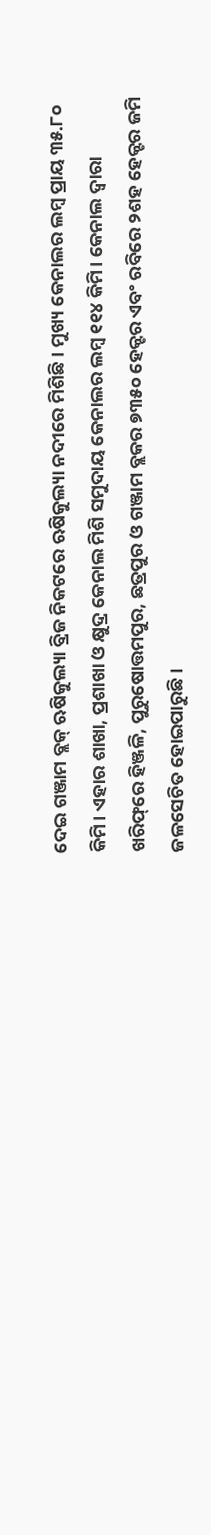ଦେଇ ଗଞ୍ଜାମ ବ୍ଲକ୍‌ ଋଷିକୁଲ୍ୟା ବ୍ରିଜ ନିକଟରେ ଋଷିକୁଲ୍ୟା ନଦୀରେ ମିଶିଛି। ମୁଖ୍ୟ କେନାଲର ଲମ୍ବ ପ୍ରାୟ ୩୫.୮୦ କିମି। ଏହାର ଶାଖା, ପ୍ରଶାଖା ଓ କ୍ଷୁଦ୍ର କେନାଲ ମିଶି ସମୁଦାୟ କେନାଲର ଲମ୍ବ ୧୧୪ କିମି। କେନାଲ ଦ୍ବାରା ଖରିଫ୍‌ରେ ହିଞ୍ଜଳି, ପୁରୁଷୋତ୍ତମପୁର, ଛତ୍ରପୁର ଓ ଗଞ୍ଜାମ ବ୍ଲକର ୭୩୫୦ ହେକ୍ଟର ଏବଂ ରବିରେ ୨ଶହ ହେକ୍ଟର ଜମି ଜଳସେଚିତ ହୋଇପାରୁଛି।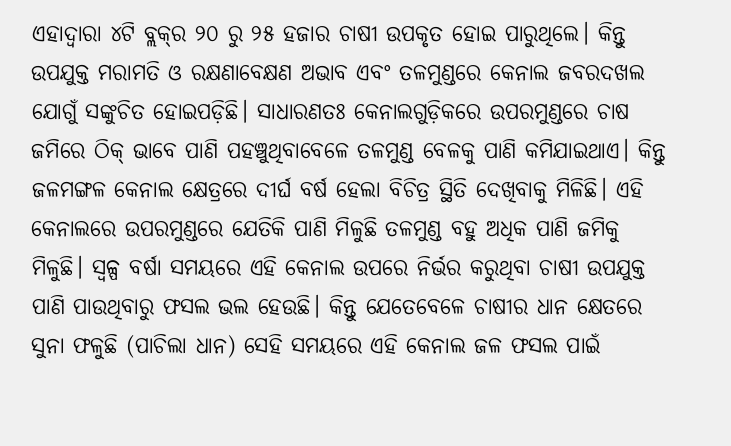ଏହାଦ୍ବାରା ୪ଟି ବ୍ଲକ୍‌ର ୨୦ ରୁ ୨୫ ହଜାର ଚାଷୀ ଉପକୃତ ହୋଇ ପାରୁଥିଲେ। କିନ୍ତୁ ଉପଯୁକ୍ତ ମରାମତି ଓ ରକ୍ଷଣାବେକ୍ଷଣ ଅଭାବ ଏବଂ ତଳମୁଣ୍ଡରେ କେନାଲ ଜବରଦଖଲ ଯୋଗୁଁ ସଙ୍କୁଚିତ ହୋଇପଡ଼ିଛି। ସାଧାରଣତଃ କେନାଲଗୁଡ଼ିକରେ ଉପରମୁଣ୍ଡରେ ଚାଷ ଜମିରେ ଠିକ୍‌ ଭାବେ ପାଣି ପହଞ୍ଚୁଥିବାବେଳେ ତଳମୁଣ୍ଡ ବେଳକୁ ପାଣି କମିଯାଇଥାଏ। କିନ୍ତୁ ଜଳମଙ୍ଗଳ କେନାଲ କ୍ଷେତ୍ରରେ ଦୀର୍ଘ ବର୍ଷ ହେଲା ବିଚିତ୍ର ସ୍ଥିତି ଦେଖିବାକୁ ମିଳିଛି। ଏହି କେନାଲରେ ଉପରମୁଣ୍ଡରେ ଯେତିକି ପାଣି ମିଳୁଛି ତଳମୁଣ୍ଡ ବହୁ ଅଧିକ ପାଣି ଜମିକୁ ମିଳୁଛି। ସ୍ବଳ୍ପ ବର୍ଷା ସମୟରେ ଏହି କେନାଲ ଉପରେ ନିର୍ଭର କରୁଥିବା ଚାଷୀ ଉପଯୁକ୍ତ ପାଣି ପାଉଥିବାରୁ ଫସଲ ଭଲ ହେଉଛି। ‌କିନ୍ତୁ ଯେତେବେଳେ ଚାଷୀର ଧାନ କ୍ଷେତରେ ସୁନା ଫଳୁଛି (ପାଚିଲା ଧାନ) ସେହି ସମୟରେ ଏହି କେନାଲ ଜଳ ଫସଲ ପାଇଁ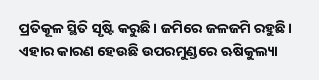ପ୍ରତିକୂଳ ସ୍ଥିତି ସୃଷ୍ଟି କରୁଛି। ଜମିରେ ଜଳଜମି ରହୁଛି। ଏହାର କାରଣ ହେଉଛି ଉପରମୁଣ୍ଡରେ ଋଷିକୁଲ୍ୟା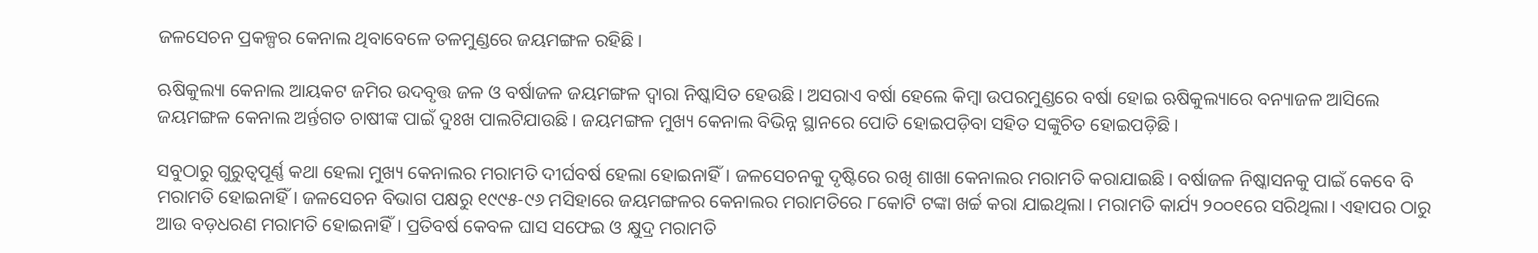ଜଳସେଚନ ପ୍ରକଳ୍ପର କେନାଲ ଥିବାବେଳେ ତଳମୁଣ୍ଡରେ ଜୟମଙ୍ଗଳ ରହିଛି।

ଋଷିକୁଲ୍ୟା କେନାଲ ଆୟକଟ ଜମିର ଉଦବୃତ୍ତ ଜଳ ଓ ବର୍ଷାଜଳ ଜୟମଙ୍ଗଳ ଦ୍ବାରା ନିଷ୍କାସିତ ହେଉଛି। ଅସରାଏ ବର୍ଷା ହେଲେ କିମ୍ବା ଉପରମୁଣ୍ଡରେ ବର୍ଷା ହୋଇ ଋଷିକୁଲ୍ୟାରେ ବନ୍ୟାଜଳ ଆସିଲେ ଜୟମଙ୍ଗଳ କେନାଲ ଅର୍ନ୍ତଗତ ଚାଷୀଙ୍କ ପାଇଁ ଦୁଃଖ ପାଲଟିଯାଉଛି। ଜୟମଙ୍ଗଳ ମୁଖ୍ୟ କେନାଲ ବିଭିନ୍ନ ସ୍ଥାନରେ ପୋତି ହୋଇପଡ଼ିବା ସହିତ ସଙ୍କୁଚିତ ହୋଇପଡ଼ିଛି।

ସବୁଠାରୁ ଗୁରୁତ୍ବପୂର୍ଣ୍ଣ କଥା ହେଲା ମୁଖ୍ୟ କେନାଲର ମରାମତି ଦୀର୍ଘବର୍ଷ ହେଲା ହୋଇନାହିଁ। ଜଳସେଚନକୁ ଦୃ‌ଷ୍ଟିରେ ରଖି ଶାଖା କେନାଲର ମରାମତି କରାଯାଇଛି। ବର୍ଷାଜଳ ନିଷ୍କାସନକୁ ପାଇଁ କେବେ ବି ମରାମତି ହୋଇନାହିଁ। ଜଳସେଚନ ବିଭାଗ ପକ୍ଷରୁ ୧୯୯୫-୯୬ ମସିହାରେ ଜୟମଙ୍ଗଳର କେନାଲର ମରାମତିରେ ୮କୋଟି ଟଙ୍କା ଖର୍ଚ୍ଚ କରା ଯାଇଥିଲା। ମରାମତି କାର୍ଯ୍ୟ ୨୦୦୧ରେ ସରିଥିଲା। ଏହାପର ଠାରୁ ଆଉ ବଡ଼ଧରଣ ମରାମତି ହୋଇନାହିଁ। ପ୍ରତିବର୍ଷ‌ କେବଳ ଘାସ ସଫେଇ ଓ କ୍ଷୁଦ୍ର ମରାମତି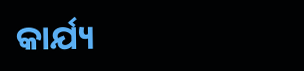କାର୍ଯ୍ୟ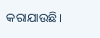କରାଯାଉଛି।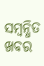ସମ୍ବନ୍ଧିତ ଖବର